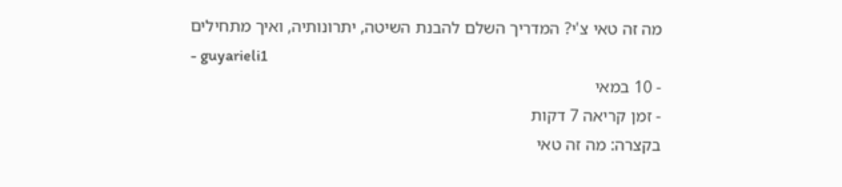מה זה טאי צ'י? המדריך השלם להבנת השיטה, יתרונותיה, ואיך מתחילים
- guyarieli1
- 10 במאי
- זמן קריאה 7 דקות
בקצרה: מה זה טאי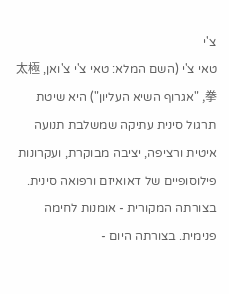צ'י
טאי צ'י (השם המלא: טאי צ'י צ'ואן, 太極拳, "אגרוף השיא העליון") היא שיטת תרגול סינית עתיקה שמשלבת תנועה איטית ורציפה, יציבה מבוקרת, ועקרונות פילוסופיים של דאואיזם ורפואה סינית. בצורתה המקורית - אומנות לחימה פנימית. בצורתה היום -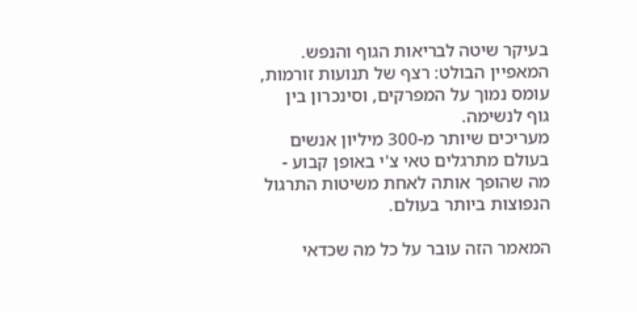בעיקר שיטה לבריאות הגוף והנפש. המאפיין הבולט: רצף של תנועות זורמות, עומס נמוך על המפרקים, וסינכרון בין גוף לנשימה.
מעריכים שיותר מ-300 מיליון אנשים בעולם מתרגלים טאי צ'י באופן קבוע - מה שהופך אותה לאחת משיטות התרגול הנפוצות ביותר בעולם.

המאמר הזה עובר על כל מה שכדאי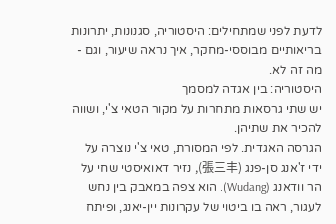לדעת לפני שמתחילים: היסטוריה, סגנונות, יתרונות בריאותיים מבוססי-מחקר, איך נראה שיעור, וגם - מה זה לא.
היסטוריה: בין אגדה למסמך
יש שתי גרסאות מתחרות על מקור הטאי צ'י, ושווה להכיר את שתיהן.
הגרסה האגדית. לפי המסורת, טאי צ'י נוצרה על ידי ז'אנג סן-פנג (張三丰), נזיר דאואיסטי שחי על הר וודאנג (Wudang). הוא צפה במאבק בין נחש לעגור, ראה בו ביטוי של עקרונות יין-יאנג, ופיתח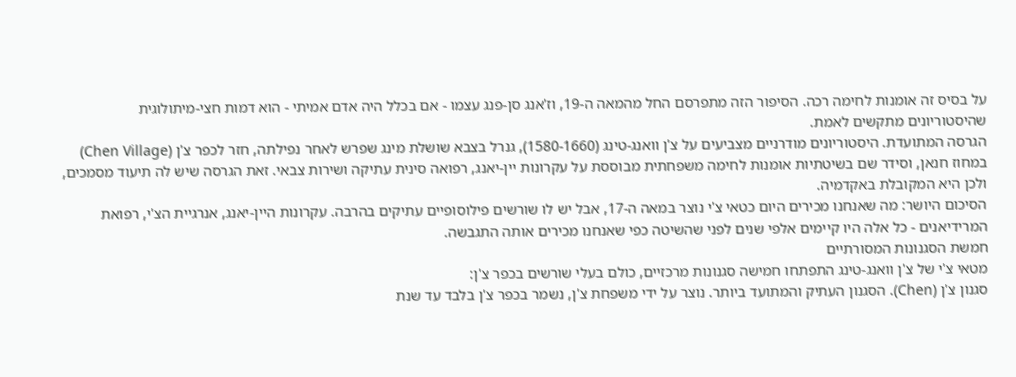על בסיס זה אומנות לחימה רכה. הסיפור הזה מתפרסם החל מהמאה ה-19, וז'אנג סן-פנג עצמו - אם בכלל היה אדם אמיתי - הוא דמות חצי-מיתולוגית שהיסטוריונים מתקשים לאמת.
הגרסה המתועדת. היסטוריונים מודרניים מצביעים על צ'ן וואנג-טינג (1580-1660), גנרל בצבא שושלת מינג שפרש לאחר נפילתה, חזר לכפר צ'ן (Chen Village) במחוז חנאן, וסידר שם בשיטתיות אומנות לחימה משפחתית מבוססת על עקרונות יין-יאנג, רפואה סינית עתיקה ושירות צבאי. זאת הגרסה שיש לה תיעוד מסמכים, ולכן היא המקובלת באקדמיה.
הסיכום היושר: מה שאנחנו מכירים היום כטאי צ'י נוצר במאה ה-17, אבל יש לו שורשים פילוסופיים עתיקים בהרבה. עקרונות היין-יאנג, אנרגיית הצ'י, רפואת המרידיאנים - כל אלה היו קיימים אלפי שנים לפני שהשיטה כפי שאנחנו מכירים אותה התגבשה.
חמשת הסגנונות המסורתיים
מטאי צ'י של צ'ן וואנג-טינג התפתחו חמישה סגנונות מרכזיים, כולם בעלי שורשים בכפר צ'ן:
סגנון צ'ן (Chen). הסגנון העתיק והמתועד ביותר. נוצר על ידי משפחת צ'ן, נשמר בכפר צ'ן בלבד עד שנת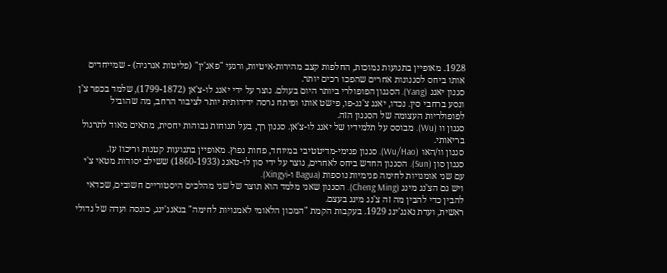1928. מאופיין בתנועות נמוכות, החלפות קצב מהירות-איטיות, ורגעי "פאג'ין" (פליטות אנרגיה) - שמייחדים אותו ביחס לסגנונות אחרים שהפכו רכים יותר.
סגנון יאנג (Yang). הסגנון הפופולרי ביותר היום בעולם. נוצר על ידי יאנג לו-צ'אן (1799-1872), שלמד בכפר צ'ן ונסע ברחבי סין. נכדו, יאנג צ'נג-פו, פישט אותו ופיתח גרסה ידידותית יותר לציבור הרחב, מה שהוביל לפופולריות העצומה של הסגנון הזה.
סגנון וו (Wu). מבוסס על תלמידיו של יאנג לו-צ'אן. סגנון רך, בעל תנוחות גבוהות יחסית, מתאים מאוד לתרגול בריאותי.
סגנון וו/האו (Wu/Hao). סגנון פנימי-מדיטטיבי במיוחד, פחות נפוץ. מאופיין בתנועות קטנות וריכוז עז.
סגנון סון (Sun). הסגנון החדש ביחס לאחרים, נוצר על ידי סון לו-טאנג (1860-1933) ששילב יסודות מטאי צ'י עם שני אומנויות לחימה פנימיות נוספות (Bagua ו-Xingyi).
ויש גם הצ'נג מינג (Cheng Ming). הסגנון שאני מלמד הוא תוצר של שני מהלכים היסטוריים חשובים, שכדאי להבין כדי להבין מה זה צ'נג מינג בעצם.
ראשית, ועדת נאנג'ינג 1929. בעקבות הקמת "המכון הלאומי לאמנויות לחימה" בנאנג'ינג, כונסה ועדה של גדולי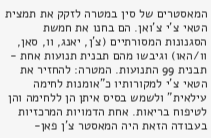המאסטרים של סין במטרה לזקק את תמצית הטאי צ'י צ'ואן. הם בחנו את חמשת הסגנונות המסורתיים (צ'ן, יאנג, וו, סאן, וו/האו) וגיבשו מהם תבנית תנועות אחת - תבנית 99 התנועות. המטרה: להחזיר את הטאי צ'י למקורותיו כ"אומנות לחימה עילאית" ולשמש בסיס איתן הן ללחימה והן לטיפוח בריאות. אחת הדמויות המרכזיות בעבודה הזאת היה המאסטר צ'ן פאן-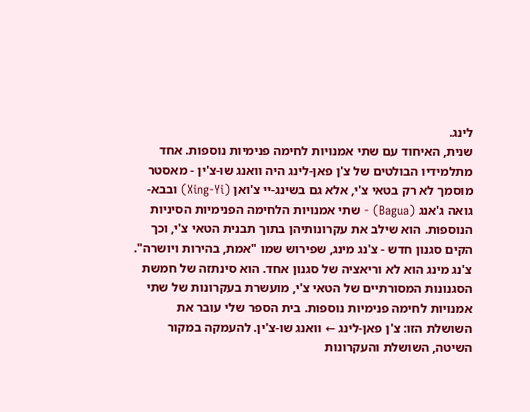לינג.
שנית, האיחוד עם שתי אמנויות לחימה פנימיות נוספות. אחד מתלמידיו הבולטים של צ'ן פאן-לינג היה וואנג שו-צ'ין - מאסטר מוסמך לא רק בטאי צ'י, אלא גם בשינג-יי צ'ואן (Xing-Yi) ובבא-גואה ג'אנג (Bagua) - שתי אמנויות הלחימה הפנימיות הסיניות הנוספות. הוא שילב את עקרונותיהן בתוך תבנית הטאי צ'י, וכך הקים סגנון חדש - צ'נג מינג, שפירוש שמו "אמת, בהירות ויושרה".
צ'נג מינג הוא לא וריאציה של סגנון אחד. הוא סינתזה של חמשת הסגנונות המסורתיים של הטאי צ'י, מועשרת בעקרונות של שתי אמנויות לחימה פנימיות נוספות. בית הספר שלי עובר את השושלת הזו: צ'ן פאן-לינג ← וואנג שו-צ'ין. להעמקה במקור השיטה, השושלת והעקרונות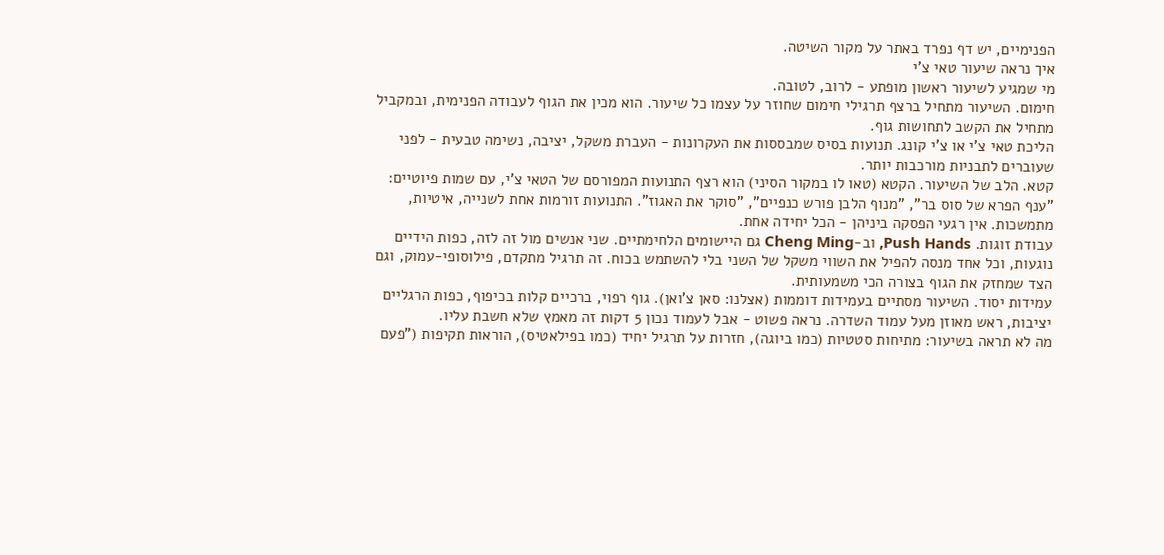הפנימיים, יש דף נפרד באתר על מקור השיטה.
איך נראה שיעור טאי צ'י
מי שמגיע לשיעור ראשון מופתע - לרוב, לטובה.
חימום. השיעור מתחיל ברצף תרגילי חימום שחוזר על עצמו כל שיעור. הוא מכין את הגוף לעבודה הפנימית, ובמקביל מתחיל את הקשב לתחושות גוף.
הליכת טאי צ'י או צ'י קונג. תנועות בסיס שמבססות את העקרונות - העברת משקל, יציבה, נשימה טבעית - לפני שעוברים לתבניות מורכבות יותר.
קטא. הלב של השיעור. הקטא (טאו לו במקור הסיני) הוא רצף התנועות המפורסם של הטאי צ'י, עם שמות פיוטיים: "ענף הפרא של סוס בר", "מנוף הלבן פורש כנפיים", "סוקר את האגוז". התנועות זורמות אחת לשנייה, איטיות, מתמשכות. אין רגעי הפסקה ביניהן - הכל יחידה אחת.
עבודת זוגות. Push Hands, וב-Cheng Ming גם היישומים הלחימתיים. שני אנשים מול זה לזה, כפות הידיים נוגעות, וכל אחד מנסה להפיל את השווי משקל של השני בלי להשתמש בכוח. זה תרגיל מתקדם, פילוסופי-עמוק, וגם הצד שמחזק את הגוף בצורה הכי משמעותית.
עמידות יסוד. השיעור מסתיים בעמידות דוממות (אצלנו: סאן צ'ואן). גוף רפוי, ברכיים קלות בכיפוף, כפות הרגליים יציבות, ראש מאוזן מעל עמוד השדרה. נראה פשוט - אבל לעמוד נכון 5 דקות זה מאמץ שלא חשבת עליו.
מה לא תראה בשיעור: מתיחות סטטיות (כמו ביוגה), חזרות על תרגיל יחיד (כמו בפילאטיס), הוראות תקיפות ("פעם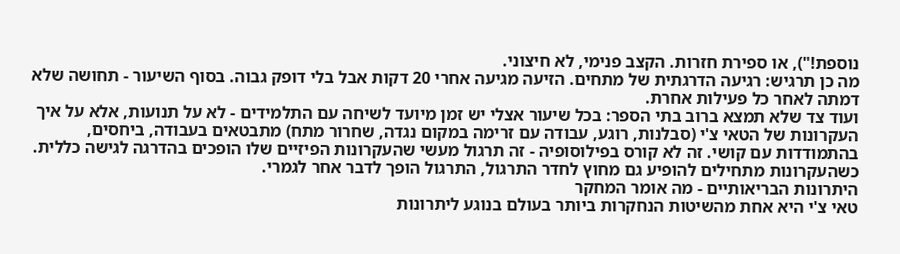נוספת!"), או ספירת חזרות. הקצב פנימי, לא חיצוני.
מה כן תרגיש: רגיעה הדרגתית של מתחים. הזיעה מגיעה אחרי 20 דקות אבל בלי דופק גבוה. בסוף השיעור - תחושה שלא דמתה לאחר כל פעילות אחרת.
ועוד צד שלא תמצא ברוב בתי הספר: בכל שיעור אצלי יש זמן מיועד לשיחה עם התלמידים - לא על תנועות, אלא על איך העקרונות של הטאי צ'י (סבלנות, רוגע, עבודה עם זרימה במקום נגדה, שחרור מתח) מתבטאים בעבודה, ביחסים, בהתמודדות עם קושי. זה לא קורס בפילוסופיה - זה תרגול מעשי שהעקרונות הפיזיים שלו הופכים בהדרגה לגישה כללית. כשהעקרונות מתחילים להופיע גם מחוץ לחדר התרגול, התרגול הופך לדבר אחר לגמרי.
היתרונות הבריאותיים - מה אומר המחקר
טאי צ'י היא אחת מהשיטות הנחקרות ביותר בעולם בנוגע ליתרונות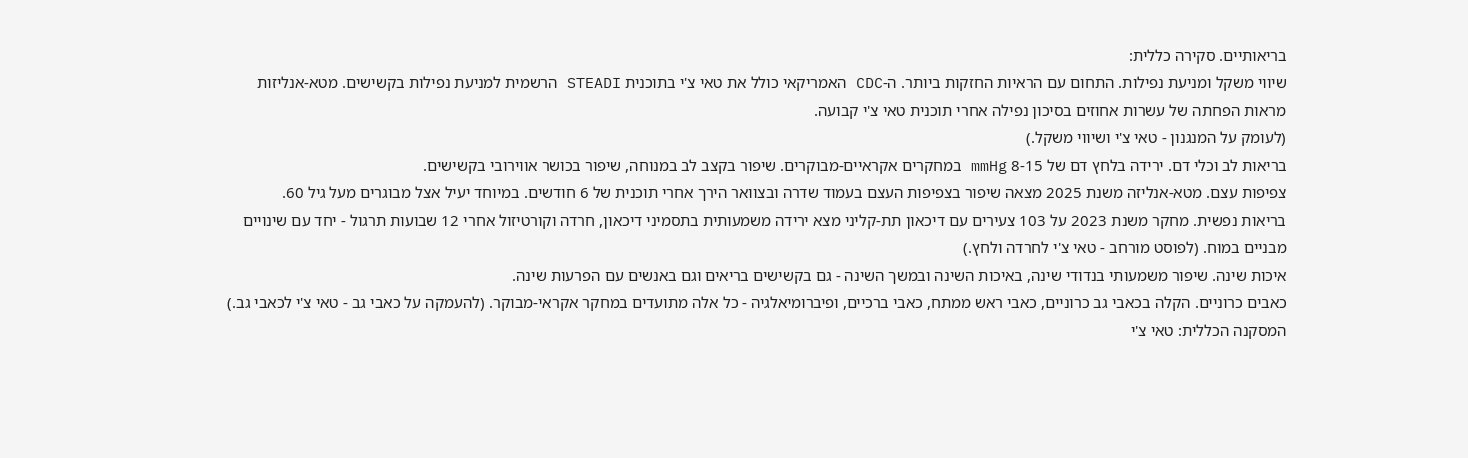בריאותיים. סקירה כללית:
שיווי משקל ומניעת נפילות. התחום עם הראיות החזקות ביותר. ה-CDC האמריקאי כולל את טאי צ'י בתוכנית STEADI הרשמית למניעת נפילות בקשישים. מטא-אנליזות מראות הפחתה של עשרות אחוזים בסיכון נפילה אחרי תוכנית טאי צ'י קבועה.
(לעומק על המנגנון - טאי צ'י ושיווי משקל.)
בריאות לב וכלי דם. ירידה בלחץ דם של 8-15 mmHg במחקרים אקראיים-מבוקרים. שיפור בקצב לב במנוחה, שיפור בכושר אווירובי בקשישים.
צפיפות עצם. מטא-אנליזה משנת 2025 מצאה שיפור בצפיפות העצם בעמוד שדרה ובצוואר הירך אחרי תוכנית של 6 חודשים. במיוחד יעיל אצל מבוגרים מעל גיל 60.
בריאות נפשית. מחקר משנת 2023 על 103 צעירים עם דיכאון תת-קליני מצא ירידה משמעותית בתסמיני דיכאון, חרדה וקורטיזול אחרי 12 שבועות תרגול - יחד עם שינויים מבניים במוח. (לפוסט מורחב - טאי צ'י לחרדה ולחץ.)
איכות שינה. שיפור משמעותי בנדודי שינה, באיכות השינה ובמשך השינה - גם בקשישים בריאים וגם באנשים עם הפרעות שינה.
כאבים כרוניים. הקלה בכאבי גב כרוניים, כאבי ראש ממתח, כאבי ברכיים, ופיברומיאלגיה - כל אלה מתועדים במחקר אקראי-מבוקר. (להעמקה על כאבי גב - טאי צ'י לכאבי גב.)
המסקנה הכללית: טאי צ'י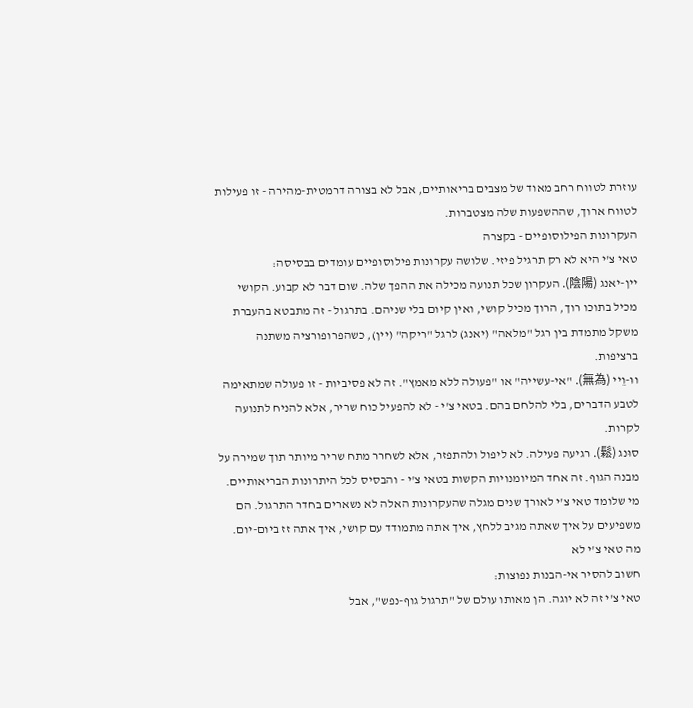עוזרת לטווח רחב מאוד של מצבים בריאותיים, אבל לא בצורה דרמטית-מהירה - זו פעילות לטווח ארוך, שההשפעות שלה מצטברות.
העקרונות הפילוסופיים - בקצרה
טאי צ'י היא לא רק תרגיל פיזי. שלושה עקרונות פילוסופיים עומדים בבסיסה:
יין-יאנג (陰陽). העקרון שכל תנועה מכילה את ההפך שלה. שום דבר לא קבוע. הקושי מכיל בתוכו רוך, הרוך מכיל קושי, ואין קיום בלי שניהם. בתרגול - זה מתבטא בהעברת משקל מתמדת בין רגל "מלאה" (יאנג) לרגל "ריקה" (יין), כשהפרופורציה משתנה ברציפות.
ווּ-וֵיי (無為). "אי-עשייה" או "פעולה ללא מאמץ". זה לא פסיביות - זו פעולה שמתאימה לטבע הדברים, בלי להלחם בהם. בטאי צ'י - לא להפעיל כוח שריר, אלא להניח לתנועה לקרות.
סוּנג (鬆). רגיעה פעילה. לא ליפול ולהתפזר, אלא לשחרר מתח שריר מיותר תוך שמירה על מבנה הגוף. זה אחד המיומנויות הקשות בטאי צ'י - והבסיס לכל היתרונות הבריאותיים.
מי שלומד טאי צ'י לאורך שנים מגלה שהעקרונות האלה לא נשארים בחדר התרגול. הם משפיעים על איך שאתה מגיב ללחץ, איך אתה מתמודד עם קושי, איך אתה זז ביום-יום.
מה טאי צ'י לא
חשוב להסיר אי-הבנות נפוצות:
טאי צ'י זה לא יוגה. הן מאותו עולם של "תרגול גוף-נפש", אבל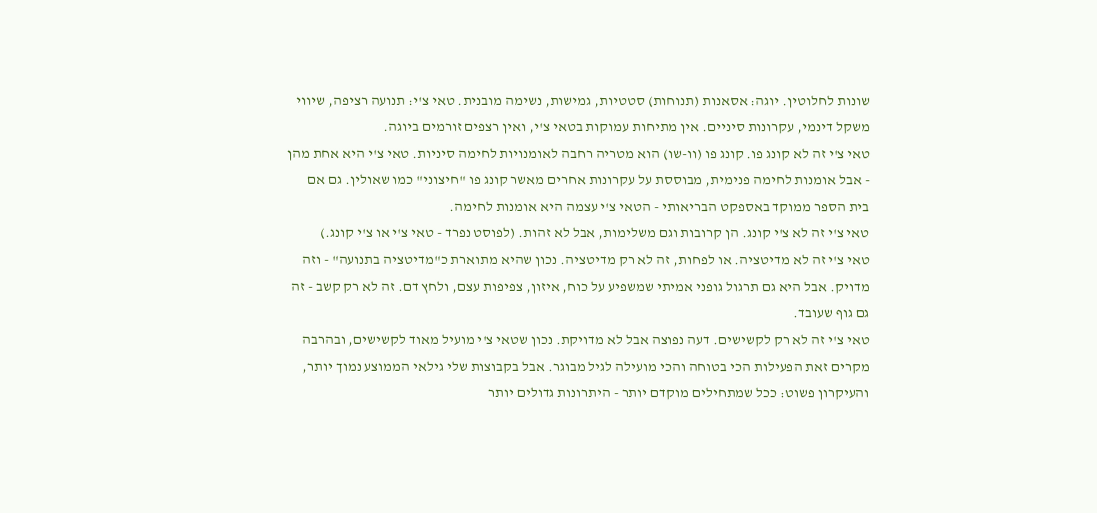שונות לחלוטין. יוגה: אסאנות (תנוחות) סטטיות, גמישות, נשימה מובנית. טאי צ'י: תנועה רציפה, שיווי משקל דינמי, עקרונות סיניים. אין מתיחות עמוקות בטאי צ'י, ואין רצפים זורמים ביוגה.
טאי צ'י זה לא קונג פו. קונג פו (וו-שו) הוא מטריה רחבה לאומנויות לחימה סיניות. טאי צ'י היא אחת מהן - אבל אומנות לחימה פנימית, מבוססת על עקרונות אחרים מאשר קונג פו "חיצוני" כמו שאולין. גם אם בית הספר ממוקד באספקט הבריאותי - הטאי צ'י עצמה היא אומנות לחימה.
טאי צ'י זה לא צ'י קונג. הן קרובות וגם משלימות, אבל לא זהות. (לפוסט נפרד - טאי צ'י או צ'י קונג.)
טאי צ'י זה לא מדיטציה. או לפחות, זה לא רק מדיטציה. נכון שהיא מתוארת כ"מדיטציה בתנועה" - וזה מדויק. אבל היא גם תרגול גופני אמיתי שמשפיע על כוח, איזון, צפיפות עצם, ולחץ דם. זה לא רק קשב - זה גם גוף שעובד.
טאי צ'י זה לא רק לקשישים. דעה נפוצה אבל לא מדויקת. נכון שטאי צ'י מועיל מאוד לקשישים, ובהרבה מקרים זאת הפעילות הכי בטוחה והכי מועילה לגיל מבוגר. אבל בקבוצות שלי גילאי הממוצע נמוך יותר, והעיקרון פשוט: ככל שמתחילים מוקדם יותר - היתרונות גדולים יותר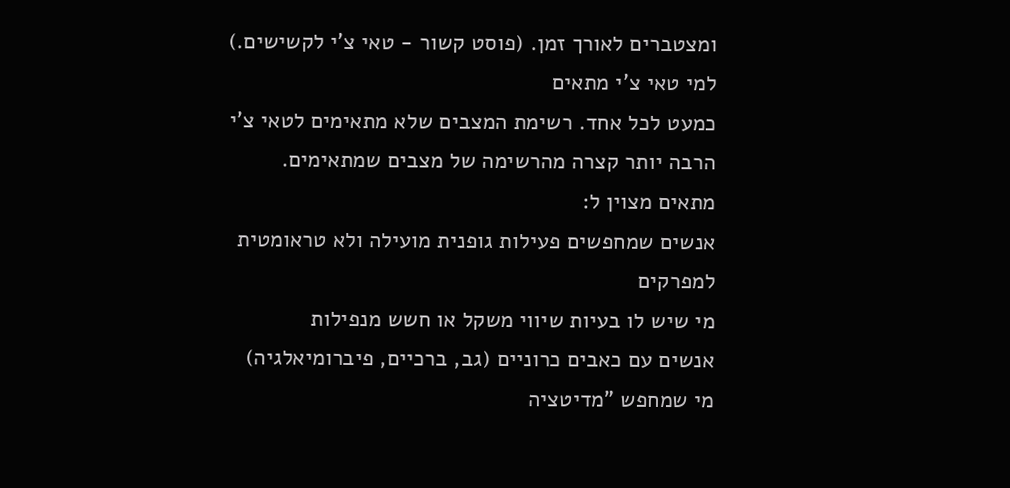ומצטברים לאורך זמן. (פוסט קשור - טאי צ'י לקשישים.)
למי טאי צ'י מתאים
כמעט לכל אחד. רשימת המצבים שלא מתאימים לטאי צ'י הרבה יותר קצרה מהרשימה של מצבים שמתאימים.
מתאים מצוין ל:
אנשים שמחפשים פעילות גופנית מועילה ולא טראומטית למפרקים
מי שיש לו בעיות שיווי משקל או חשש מנפילות
אנשים עם כאבים כרוניים (גב, ברכיים, פיברומיאלגיה)
מי שמחפש "מדיטציה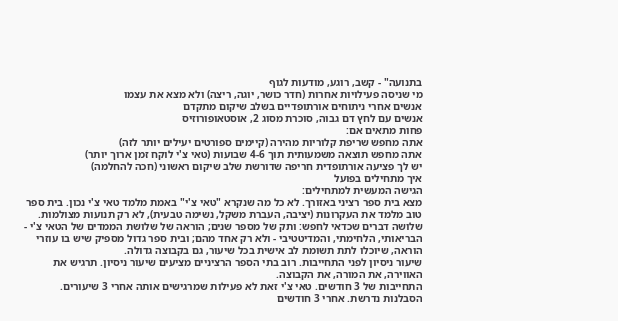בתנועה" - קשב, רוגע, מודעות לגוף
מי שניסה פעילויות אחרות (חדר כושר, יוגה, ריצה) ולא מצא את עצמו
אנשים אחרי ניתוחים אורתופדיים בשלב שיקום מתקדם
אנשים עם לחץ דם גבוה, סוכרת מסוג 2, אוסטאופורוזיס
פחות מתאים אם:
אתה מחפש שריפת קלוריות מהירה (קיימים ספורטים יעילים יותר לזה)
אתה מחפש תוצאה משמעותית תוך 4-6 שבועות (טאי צ'י לוקח זמן ארוך יותר)
יש לך פציעה אורתופדית חריפה שדורשת שלב שיקום ראשוני (חכה להחלמה)
איך מתחילים בפועל
הגישה המעשית למתחילים:
מצא בית ספר רציני באזורך. לא כל מה שנקרא "טאי צ'י" באמת מלמד טאי צ'י נכון. בית ספר טוב מלמד את העקרונות (יציבה, העברת משקל, נשימה טבעית), לא רק תנועות מצולמות. שלושה דברים שכדאי לחפש: ותק של מספר שנים; הוראה של שלושת הממדים של הטאי צ'י - הבריאותי, הלחימתי, והמדיטטיבי - ולא רק אחד מהם; ובית ספר גדול מספיק שיש בו עוזרי הוראה, שיוכלו לתת תשומת לב אישית בכל שיעור, גם בקבוצה גדולה.
שיעור ניסיון לפני התחייבות. רוב בתי הספר הרציניים מציעים שיעור ניסיון. תרגיש את האווירה, את המורה, את הקבוצה.
התחייבות של 3 חודשים. טאי צ'י זאת לא פעילות שמרגישים אותה אחרי 3 שיעורים. הסבלנות נדרשת. אחרי 3 חודשים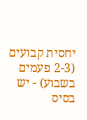יחסית קבועים (2-3 פעמים בשבוע) - יש בסיס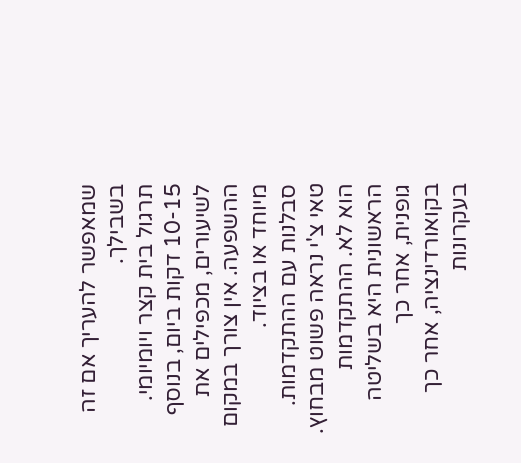שמאפשר להעריך אם זה בשבילך.
תרגול בית קצר ויומיומי. 10-15 דקות ביום, בנוסף לשיעורים, מכפילים את ההשפעה. אין צורך במקום מיוחד או בציוד.
סבלנות עם ההתקדמות. טאי צ'י נראה פשוט מבחוץ. הוא לא. ההתקדמות הראשונית היא בשליטה גופנית, אחר כך בקואורדינציה, אחר כך בעקרונות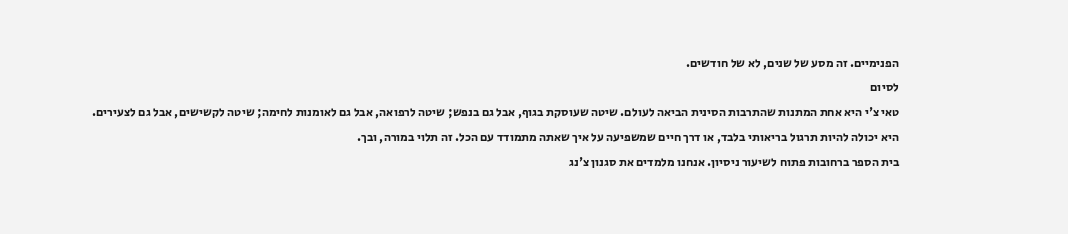הפנימיים. זה מסע של שנים, לא של חודשים.
לסיום
טאי צ'י היא אחת המתנות שהתרבות הסינית הביאה לעולם. שיטה שעוסקת בגוף, אבל גם בנפש; שיטה לרפואה, אבל גם לאומנות לחימה; שיטה לקשישים, אבל גם לצעירים. היא יכולה להיות תרגול בריאותי בלבד, או דרך חיים שמשפיעה על איך שאתה מתמודד עם הכל. זה תלוי במורה, ובך.
בית הספר ברחובות פתוח לשיעור ניסיון. אנחנו מלמדים את סגנון צ'נג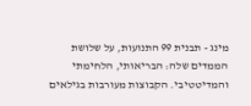מינג - תבנית 99 התנועות, על שלושת הממדים שלה: הבריאותי, הלחימתי והמדיטטיבי. הקבוצות מעורבות בגילאים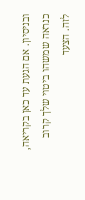ובניסיון. אם הגעת עד כאן בקריאה, כנראה שמשהו ביטוי שלך קרוב לזה. הצעד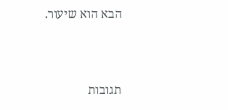הבא הוא שיעור.



תגובות